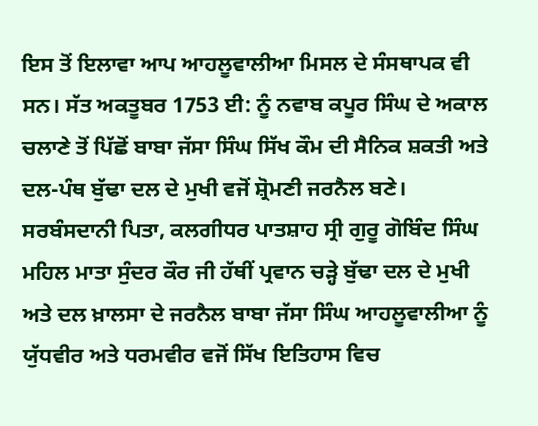ਇਸ ਤੋਂ ਇਲਾਵਾ ਆਪ ਆਹਲੂਵਾਲੀਆ ਮਿਸਲ ਦੇ ਸੰਸਥਾਪਕ ਵੀ ਸਨ। ਸੱਤ ਅਕਤੂਬਰ 1753 ਈ: ਨੂੰ ਨਵਾਬ ਕਪੂਰ ਸਿੰਘ ਦੇ ਅਕਾਲ ਚਲਾਣੇ ਤੋਂ ਪਿੱਛੋਂ ਬਾਬਾ ਜੱਸਾ ਸਿੰਘ ਸਿੱਖ ਕੌਮ ਦੀ ਸੈਨਿਕ ਸ਼ਕਤੀ ਅਤੇ ਦਲ-ਪੰਥ ਬੁੱਢਾ ਦਲ ਦੇ ਮੁਖੀ ਵਜੋਂ ਸ਼੍ਰੋਮਣੀ ਜਰਨੈਲ ਬਣੇ।
ਸਰਬੰਸਦਾਨੀ ਪਿਤਾ, ਕਲਗੀਧਰ ਪਾਤਸ਼ਾਹ ਸ੍ਰੀ ਗੁਰੂ ਗੋਬਿੰਦ ਸਿੰਘ ਮਹਿਲ ਮਾਤਾ ਸੁੰਦਰ ਕੌਰ ਜੀ ਹੱਥੀਂ ਪ੍ਰਵਾਨ ਚੜ੍ਹੇ ਬੁੱਢਾ ਦਲ ਦੇ ਮੁਖੀ ਅਤੇ ਦਲ ਖ਼ਾਲਸਾ ਦੇ ਜਰਨੈਲ ਬਾਬਾ ਜੱਸਾ ਸਿੰਘ ਆਹਲੂਵਾਲੀਆ ਨੂੰ ਯੁੱਧਵੀਰ ਅਤੇ ਧਰਮਵੀਰ ਵਜੋਂ ਸਿੱਖ ਇਤਿਹਾਸ ਵਿਚ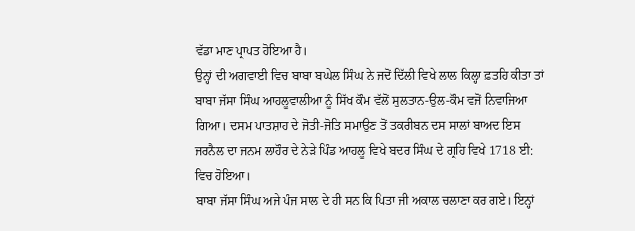ਵੱਡਾ ਮਾਣ ਪ੍ਰਾਪਤ ਹੋਇਆ ਹੈ।
ਉਨ੍ਹਾਂ ਦੀ ਅਗਵਾਈ ਵਿਚ ਬਾਬਾ ਬਘੇਲ ਸਿੰਘ ਨੇ ਜਦੋਂ ਦਿੱਲੀ ਵਿਖੇ ਲਾਲ ਕਿਲ੍ਹਾ ਫ਼ਤਹਿ ਕੀਤਾ ਤਾਂ ਬਾਬਾ ਜੱਸਾ ਸਿੰਘ ਆਹਲੂਵਾਲੀਆ ਨੂੰ ਸਿੱਖ ਕੌਮ ਵੱਲੋਂ ਸੁਲਤਾਨ-ਉਲ-ਕੌਮ ਵਜੋਂ ਨਿਵਾਜਿਆ ਗਿਆ। ਦਸਮ ਪਾਤਸ਼ਾਹ ਦੇ ਜੋਤੀ-ਜੋਤਿ ਸਮਾਉਣ ਤੋਂ ਤਕਰੀਬਨ ਦਸ ਸਾਲਾਂ ਬਾਅਦ ਇਸ ਜਰਨੈਲ ਦਾ ਜਨਮ ਲਾਹੌਰ ਦੇ ਨੇੜੇ ਪਿੰਡ ਆਹਲੂ ਵਿਖੇ ਬਦਰ ਸਿੰਘ ਦੇ ਗ੍ਰਹਿ ਵਿਖੇ 1718 ਈ: ਵਿਚ ਹੋਇਆ।
ਬਾਬਾ ਜੱਸਾ ਸਿੰਘ ਅਜੇ ਪੰਜ ਸਾਲ ਦੇ ਹੀ ਸਨ ਕਿ ਪਿਤਾ ਜੀ ਅਕਾਲ ਚਲਾਣਾ ਕਰ ਗਏ। ਇਨ੍ਹਾਂ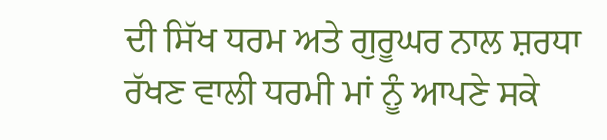ਦੀ ਸਿੱਖ ਧਰਮ ਅਤੇ ਗੁਰੂਘਰ ਨਾਲ ਸ਼ਰਧਾ ਰੱਖਣ ਵਾਲੀ ਧਰਮੀ ਮਾਂ ਨੂੰ ਆਪਣੇ ਸਕੇ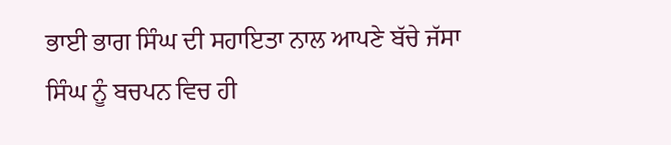ਭਾਈ ਭਾਗ ਸਿੰਘ ਦੀ ਸਹਾਇਤਾ ਨਾਲ ਆਪਣੇ ਬੱਚੇ ਜੱਸਾ ਸਿੰਘ ਨੂੰ ਬਚਪਨ ਵਿਚ ਹੀ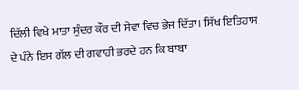ਦਿੱਲੀ ਵਿਖੇ ਮਾਤਾ ਸੁੰਦਰ ਕੌਰ ਦੀ ਸੇਵਾ ਵਿਚ ਭੇਜ ਦਿੱਤਾ। ਸਿੱਖ ਇਤਿਹਾਸ ਦੇ ਪੰਨੇ ਇਸ ਗੱਲ ਦੀ ਗਵਾਹੀ ਭਰਦੇ ਹਨ ਕਿ ਬਾਬਾ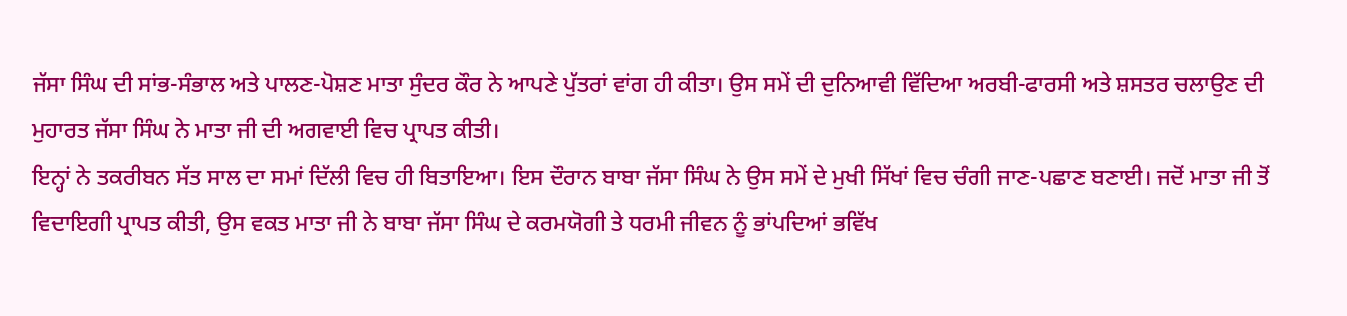ਜੱਸਾ ਸਿੰਘ ਦੀ ਸਾਂਭ-ਸੰਭਾਲ ਅਤੇ ਪਾਲਣ-ਪੋਸ਼ਣ ਮਾਤਾ ਸੁੰਦਰ ਕੌਰ ਨੇ ਆਪਣੇ ਪੁੱਤਰਾਂ ਵਾਂਗ ਹੀ ਕੀਤਾ। ਉਸ ਸਮੇਂ ਦੀ ਦੁਨਿਆਵੀ ਵਿੱਦਿਆ ਅਰਬੀ-ਫਾਰਸੀ ਅਤੇ ਸ਼ਸਤਰ ਚਲਾਉਣ ਦੀ ਮੁਹਾਰਤ ਜੱਸਾ ਸਿੰਘ ਨੇ ਮਾਤਾ ਜੀ ਦੀ ਅਗਵਾਈ ਵਿਚ ਪ੍ਰਾਪਤ ਕੀਤੀ।
ਇਨ੍ਹਾਂ ਨੇ ਤਕਰੀਬਨ ਸੱਤ ਸਾਲ ਦਾ ਸਮਾਂ ਦਿੱਲੀ ਵਿਚ ਹੀ ਬਿਤਾਇਆ। ਇਸ ਦੌਰਾਨ ਬਾਬਾ ਜੱਸਾ ਸਿੰਘ ਨੇ ਉਸ ਸਮੇਂ ਦੇ ਮੁਖੀ ਸਿੱਖਾਂ ਵਿਚ ਚੰਗੀ ਜਾਣ-ਪਛਾਣ ਬਣਾਈ। ਜਦੋਂ ਮਾਤਾ ਜੀ ਤੋਂ ਵਿਦਾਇਗੀ ਪ੍ਰਾਪਤ ਕੀਤੀ, ਉਸ ਵਕਤ ਮਾਤਾ ਜੀ ਨੇ ਬਾਬਾ ਜੱਸਾ ਸਿੰਘ ਦੇ ਕਰਮਯੋਗੀ ਤੇ ਧਰਮੀ ਜੀਵਨ ਨੂੰ ਭਾਂਪਦਿਆਂ ਭਵਿੱਖ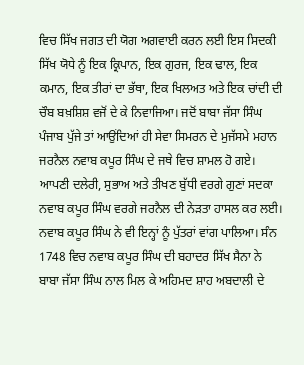ਵਿਚ ਸਿੱਖ ਜਗਤ ਦੀ ਯੋਗ ਅਗਵਾਈ ਕਰਨ ਲਈ ਇਸ ਸਿਦਕੀ ਸਿੱਖ ਯੋਧੇ ਨੂੰ ਇਕ ਕ੍ਰਿਪਾਨ, ਇਕ ਗੁਰਜ, ਇਕ ਢਾਲ, ਇਕ ਕਮਾਨ, ਇਕ ਤੀਰਾਂ ਦਾ ਭੱਥਾ, ਇਕ ਖਿਲਅਤ ਅਤੇ ਇਕ ਚਾਂਦੀ ਦੀ ਚੌਬ ਬਖ਼ਸ਼ਿਸ਼ ਵਜੋਂ ਦੇ ਕੇ ਨਿਵਾਜਿਆ। ਜਦੋਂ ਬਾਬਾ ਜੱਸਾ ਸਿੰਘ ਪੰਜਾਬ ਪੁੱਜੇ ਤਾਂ ਆਉਂਦਿਆਂ ਹੀ ਸੇਵਾ ਸਿਮਰਨ ਦੇ ਮੁਜੱਸਮੇ ਮਹਾਨ ਜਰਨੈਲ ਨਵਾਬ ਕਪੂਰ ਸਿੰਘ ਦੇ ਜਥੇ ਵਿਚ ਸ਼ਾਮਲ ਹੋ ਗਏ।
ਆਪਣੀ ਦਲੇਰੀ, ਸੁਭਾਅ ਅਤੇ ਤੀਖਣ ਬੁੱਧੀ ਵਰਗੇ ਗੁਣਾਂ ਸਦਕਾ ਨਵਾਬ ਕਪੂਰ ਸਿੰਘ ਵਰਗੇ ਜਰਨੈਲ ਦੀ ਨੇੜਤਾ ਹਾਸਲ ਕਰ ਲਈ। ਨਵਾਬ ਕਪੂਰ ਸਿੰਘ ਨੇ ਵੀ ਇਨ੍ਹਾਂ ਨੂੰ ਪੁੱਤਰਾਂ ਵਾਂਗ ਪਾਲਿਆ। ਸੰਨ 1748 ਵਿਚ ਨਵਾਬ ਕਪੂਰ ਸਿੰਘ ਦੀ ਬਹਾਦਰ ਸਿੱਖ ਸੈਨਾ ਨੇ ਬਾਬਾ ਜੱਸਾ ਸਿੰਘ ਨਾਲ ਮਿਲ ਕੇ ਅਹਿਮਦ ਸ਼ਾਹ ਅਬਦਾਲੀ ਦੇ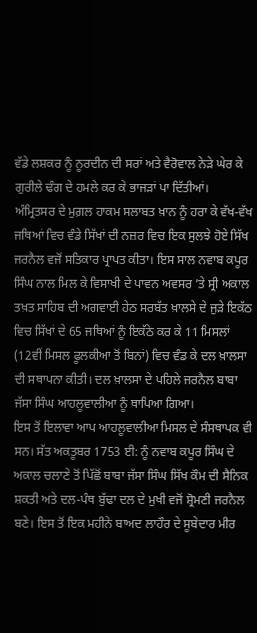ਵੱਡੇ ਲਸ਼ਕਰ ਨੂੰ ਨੂਰਦੀਨ ਦੀ ਸਰਾਂ ਅਤੇ ਵੈਰੋਵਾਲ ਨੇੜੇ ਘੇਰ ਕੇ ਗੁਰੀਲੇ ਢੰਗ ਦੇ ਹਮਲੇ ਕਰ ਕੇ ਭਾਜੜਾਂ ਪਾ ਦਿੱਤੀਆਂ।
ਅੰਮ੍ਰਿਤਸਰ ਦੇ ਮੁਗ਼ਲ ਹਾਕਮ ਸਲਾਬਤ ਖ਼ਾਨ ਨੂੰ ਹਰਾ ਕੇ ਵੱਖ-ਵੱਖ ਜਥਿਆਂ ਵਿਚ ਵੰਡੇ ਸਿੱਖਾਂ ਦੀ ਨਜ਼ਰ ਵਿਚ ਇਕ ਸੁਲਝੇ ਹੋਏ ਸਿੱਖ ਜਰਨੈਲ ਵਜੋਂ ਸਤਿਕਾਰ ਪ੍ਰਾਪਤ ਕੀਤਾ। ਇਸ ਸਾਲ ਨਵਾਬ ਕਪੂਰ ਸਿੰਘ ਨਾਲ ਮਿਲ ਕੇ ਵਿਸਾਖੀ ਦੇ ਪਾਵਨ ਅਵਸਰ ’ਤੇ ਸ੍ਰੀ ਅਕਾਲ ਤਖ਼ਤ ਸਾਹਿਬ ਦੀ ਅਗਵਾਈ ਹੇਠ ਸਰਬੱਤ ਖ਼ਾਲਸੇ ਦੇ ਜੁੜੇ ਇਕੱਠ ਵਿਚ ਸਿੱਖਾਂ ਦੇ 65 ਜਥਿਆਂ ਨੂੰ ਇਕੱਠੇ ਕਰ ਕੇ 11 ਮਿਸਲਾਂ (12ਵੀਂ ਮਿਸਲ ਫੂਲਕੀਆ ਤੋਂ ਬਿਨਾਂ) ਵਿਚ ਵੰਡ ਕੇ ਦਲ ਖ਼ਾਲਸਾ ਦੀ ਸਥਾਪਨਾ ਕੀਤੀ। ਦਲ ਖ਼ਾਲਸਾ ਦੇ ਪਹਿਲੇ ਜਰਨੈਲ ਬਾਬਾ ਜੱਸਾ ਸਿੰਘ ਆਹਲੂਵਾਲੀਆ ਨੂੰ ਥਾਪਿਆ ਗਿਆ।
ਇਸ ਤੋਂ ਇਲਾਵਾ ਆਪ ਆਹਲੂਵਾਲੀਆ ਮਿਸਲ ਦੇ ਸੰਸਥਾਪਕ ਵੀ ਸਨ। ਸੱਤ ਅਕਤੂਬਰ 1753 ਈ: ਨੂੰ ਨਵਾਬ ਕਪੂਰ ਸਿੰਘ ਦੇ ਅਕਾਲ ਚਲਾਣੇ ਤੋਂ ਪਿੱਛੋਂ ਬਾਬਾ ਜੱਸਾ ਸਿੰਘ ਸਿੱਖ ਕੌਮ ਦੀ ਸੈਨਿਕ ਸ਼ਕਤੀ ਅਤੇ ਦਲ-ਪੰਥ ਬੁੱਢਾ ਦਲ ਦੇ ਮੁਖੀ ਵਜੋਂ ਸ਼੍ਰੋਮਣੀ ਜਰਨੈਲ ਬਣੇ। ਇਸ ਤੋਂ ਇਕ ਮਹੀਨੇ ਬਾਅਦ ਲਾਹੌਰ ਦੇ ਸੂਬੇਦਾਰ ਮੀਰ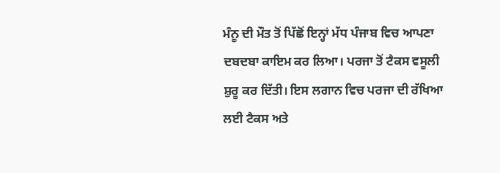ਮੰਨੂ ਦੀ ਮੌਤ ਤੋਂ ਪਿੱਛੋਂ ਇਨ੍ਹਾਂ ਮੱਧ ਪੰਜਾਬ ਵਿਚ ਆਪਣਾ ਦਬਦਬਾ ਕਾਇਮ ਕਰ ਲਿਆ। ਪਰਜਾ ਤੋਂ ਟੈਕਸ ਵਸੂਲੀ ਸ਼ੁਰੂ ਕਰ ਦਿੱਤੀ। ਇਸ ਲਗਾਨ ਵਿਚ ਪਰਜਾ ਦੀ ਰੱਖਿਆ ਲਈ ਟੈਕਸ ਅਤੇ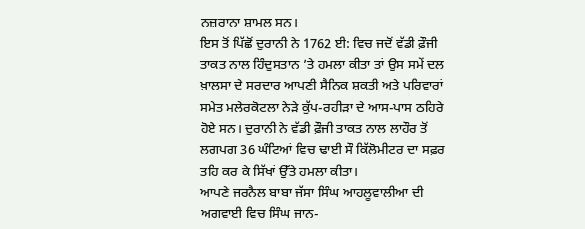ਨਜ਼ਰਾਨਾ ਸ਼ਾਮਲ ਸਨ।
ਇਸ ਤੋਂ ਪਿੱਛੋਂ ਦੁਰਾਨੀ ਨੇ 1762 ਈ: ਵਿਚ ਜਦੋਂ ਵੱਡੀ ਫ਼ੌਜੀ ਤਾਕਤ ਨਾਲ ਹਿੰਦੁਸਤਾਨ ’ਤੇ ਹਮਲਾ ਕੀਤਾ ਤਾਂ ਉਸ ਸਮੇਂ ਦਲ ਖ਼ਾਲਸਾ ਦੇ ਸਰਦਾਰ ਆਪਣੀ ਸੈਨਿਕ ਸ਼ਕਤੀ ਅਤੇ ਪਰਿਵਾਰਾਂ ਸਮੇਤ ਮਲੇਰਕੋਟਲਾ ਨੇੜੇ ਕੁੱਪ-ਰਹੀੜਾ ਦੇ ਆਸ-ਪਾਸ ਠਹਿਰੇ ਹੋਏ ਸਨ। ਦੁਰਾਨੀ ਨੇ ਵੱਡੀ ਫ਼ੌਜੀ ਤਾਕਤ ਨਾਲ ਲਾਹੌਰ ਤੋਂ ਲਗਪਗ 36 ਘੰਟਿਆਂ ਵਿਚ ਢਾਈ ਸੌ ਕਿੱਲੋਮੀਟਰ ਦਾ ਸਫ਼ਰ ਤਹਿ ਕਰ ਕੇ ਸਿੱਖਾਂ ਉੱਤੇ ਹਮਲਾ ਕੀਤਾ।
ਆਪਣੇ ਜਰਨੈਲ ਬਾਬਾ ਜੱਸਾ ਸਿੰਘ ਆਹਲੂਵਾਲੀਆ ਦੀ ਅਗਵਾਈ ਵਿਚ ਸਿੰਘ ਜਾਨ-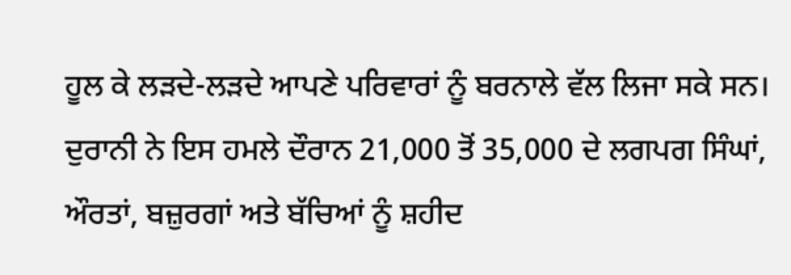ਹੂਲ ਕੇ ਲੜਦੇ-ਲੜਦੇ ਆਪਣੇ ਪਰਿਵਾਰਾਂ ਨੂੰ ਬਰਨਾਲੇ ਵੱਲ ਲਿਜਾ ਸਕੇ ਸਨ। ਦੁਰਾਨੀ ਨੇ ਇਸ ਹਮਲੇ ਦੌਰਾਨ 21,000 ਤੋਂ 35,000 ਦੇ ਲਗਪਗ ਸਿੰਘਾਂ, ਔਰਤਾਂ, ਬਜ਼ੁਰਗਾਂ ਅਤੇ ਬੱਚਿਆਂ ਨੂੰ ਸ਼ਹੀਦ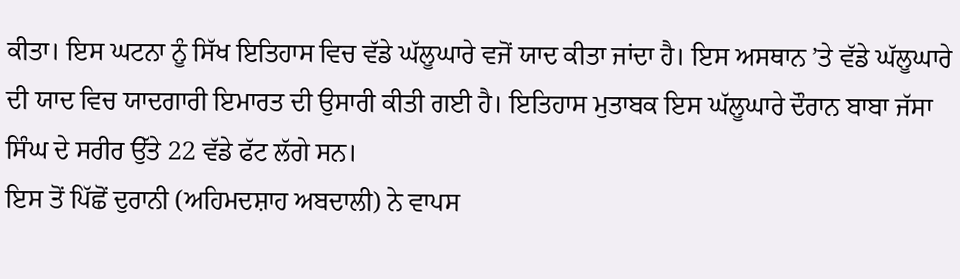ਕੀਤਾ। ਇਸ ਘਟਨਾ ਨੂੰ ਸਿੱਖ ਇਤਿਹਾਸ ਵਿਚ ਵੱਡੇ ਘੱਲੂਘਾਰੇ ਵਜੋਂ ਯਾਦ ਕੀਤਾ ਜਾਂਦਾ ਹੈ। ਇਸ ਅਸਥਾਨ ’ਤੇ ਵੱਡੇ ਘੱਲੂਘਾਰੇ ਦੀ ਯਾਦ ਵਿਚ ਯਾਦਗਾਰੀ ਇਮਾਰਤ ਦੀ ਉਸਾਰੀ ਕੀਤੀ ਗਈ ਹੈ। ਇਤਿਹਾਸ ਮੁਤਾਬਕ ਇਸ ਘੱਲੂਘਾਰੇ ਦੌਰਾਨ ਬਾਬਾ ਜੱਸਾ ਸਿੰਘ ਦੇ ਸਰੀਰ ਉੱਤੇ 22 ਵੱਡੇ ਫੱਟ ਲੱਗੇ ਸਨ।
ਇਸ ਤੋਂ ਪਿੱਛੋਂ ਦੁਰਾਨੀ (ਅਹਿਮਦਸ਼ਾਹ ਅਬਦਾਲੀ) ਨੇ ਵਾਪਸ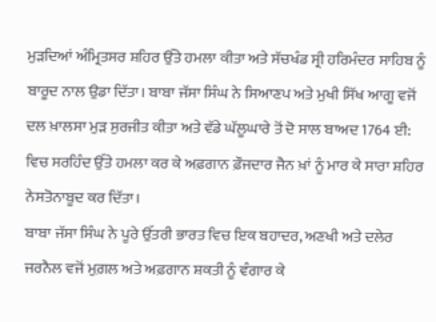ਮੁੜਦਿਆਂ ਅੰਮ੍ਰਿਤਸਰ ਸ਼ਹਿਰ ਉੱਤੇ ਹਮਲਾ ਕੀਤਾ ਅਤੇ ਸੱਚਖੰਡ ਸ੍ਰੀ ਹਰਿਮੰਦਰ ਸਾਹਿਬ ਨੂੰ ਬਾਰੂਦ ਨਾਲ ਉਡਾ ਦਿੱਤਾ। ਬਾਬਾ ਜੱਸਾ ਸਿੰਘ ਨੇ ਸਿਆਣਪ ਅਤੇ ਮੁਖੀ ਸਿੱਖ ਆਗੂ ਵਜੋਂ ਦਲ ਖ਼ਾਲਸਾ ਮੁੜ ਸੁਰਜੀਤ ਕੀਤਾ ਅਤੇ ਵੱਡੇ ਘੱਲੂਘਾਰੇ ਤੋਂ ਦੋ ਸਾਲ ਬਾਅਦ 1764 ਈ: ਵਿਚ ਸਰਹਿੰਦ ਉੱਤੇ ਹਮਲਾ ਕਰ ਕੇ ਅਫ਼ਗਾਨ ਫ਼ੌਜਦਾਰ ਜੈਨ ਖ਼ਾਂ ਨੂੰ ਮਾਰ ਕੇ ਸਾਰਾ ਸ਼ਹਿਰ ਨੇਸਤੋਨਾਬੂਦ ਕਰ ਦਿੱਤਾ।
ਬਾਬਾ ਜੱਸਾ ਸਿੰਘ ਨੇ ਪੂਰੇ ਉੱਤਰੀ ਭਾਰਤ ਵਿਚ ਇਕ ਬਹਾਦਰ, ਅਣਖੀ ਅਤੇ ਦਲੇਰ ਜਰਨੈਲ ਵਜੋਂ ਮੁਗ਼ਲ ਅਤੇ ਅਫ਼ਗਾਨ ਸ਼ਕਤੀ ਨੂੰ ਵੰਗਾਰ ਕੇ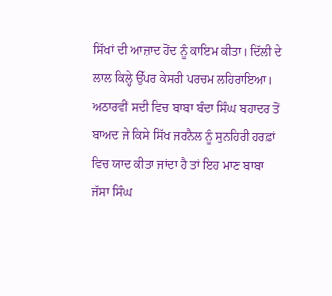ਸਿੱਖਾਂ ਦੀ ਆਜ਼ਾਦ ਹੋਂਦ ਨੂੰ ਕਾਇਮ ਕੀਤਾ। ਦਿੱਲੀ ਦੇ ਲਾਲ ਕਿਲ੍ਹੇ ਉੱਪਰ ਕੇਸਰੀ ਪਰਚਮ ਲਹਿਰਾਇਆ। ਅਠਾਰਵੀਂ ਸਦੀ ਵਿਚ ਬਾਬਾ ਬੰਦਾ ਸਿੰਘ ਬਹਾਦਰ ਤੋਂ ਬਾਅਦ ਜੇ ਕਿਸੇ ਸਿੱਖ ਜਰਨੈਲ ਨੂੰ ਸੁਨਹਿਰੀ ਹਰਫ਼ਾਂ ਵਿਚ ਯਾਦ ਕੀਤਾ ਜਾਂਦਾ ਹੈ ਤਾਂ ਇਹ ਮਾਣ ਬਾਬਾ ਜੱਸਾ ਸਿੰਘ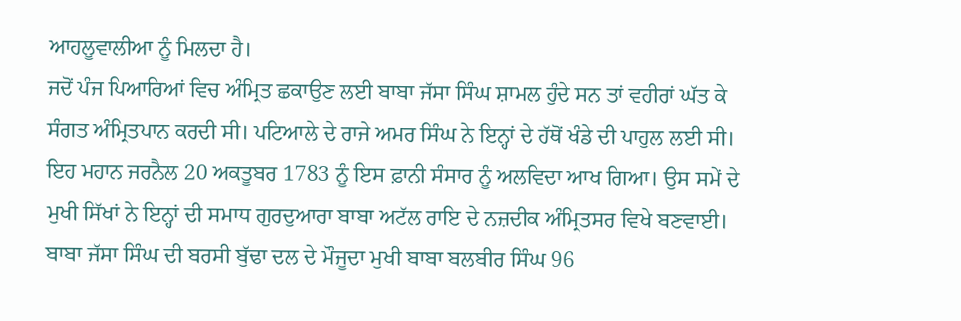ਆਹਲੂਵਾਲੀਆ ਨੂੰ ਮਿਲਦਾ ਹੈ।
ਜਦੋਂ ਪੰਜ ਪਿਆਰਿਆਂ ਵਿਚ ਅੰਮ੍ਰਿਤ ਛਕਾਉਣ ਲਈ ਬਾਬਾ ਜੱਸਾ ਸਿੰਘ ਸ਼ਾਮਲ ਹੁੰਦੇ ਸਨ ਤਾਂ ਵਹੀਰਾਂ ਘੱਤ ਕੇ ਸੰਗਤ ਅੰਮ੍ਰਿਤਪਾਨ ਕਰਦੀ ਸੀ। ਪਟਿਆਲੇ ਦੇ ਰਾਜੇ ਅਮਰ ਸਿੰਘ ਨੇ ਇਨ੍ਹਾਂ ਦੇ ਹੱਥੋਂ ਖੰਡੇ ਦੀ ਪਾਹੁਲ ਲਈ ਸੀ। ਇਹ ਮਹਾਨ ਜਰਨੈਲ 20 ਅਕਤੂਬਰ 1783 ਨੂੰ ਇਸ ਫ਼ਾਨੀ ਸੰਸਾਰ ਨੂੰ ਅਲਵਿਦਾ ਆਖ ਗਿਆ। ਉਸ ਸਮੇਂ ਦੇ ਮੁਖੀ ਸਿੱਖਾਂ ਨੇ ਇਨ੍ਹਾਂ ਦੀ ਸਮਾਧ ਗੁਰਦੁਆਰਾ ਬਾਬਾ ਅਟੱਲ ਰਾਇ ਦੇ ਨਜ਼ਦੀਕ ਅੰਮ੍ਰਿਤਸਰ ਵਿਖੇ ਬਣਵਾਈ। ਬਾਬਾ ਜੱਸਾ ਸਿੰਘ ਦੀ ਬਰਸੀ ਬੁੱਢਾ ਦਲ ਦੇ ਮੌਜੂਦਾ ਮੁਖੀ ਬਾਬਾ ਬਲਬੀਰ ਸਿੰਘ 96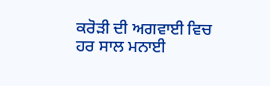ਕਰੋੜੀ ਦੀ ਅਗਵਾਈ ਵਿਚ ਹਰ ਸਾਲ ਮਨਾਈ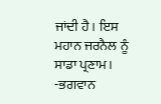ਜਾਂਦੀ ਹੈ। ਇਸ ਮਹਾਨ ਜਰਨੈਲ ਨੂੰ ਸਾਡਾ ਪ੍ਰਣਾਮ।
-ਭਗਵਾਨ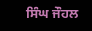ਸਿੰਘ ਜੌਹਲ